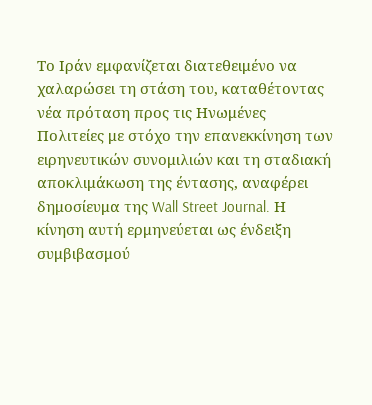Το Ιράν εμφανίζεται διατεθειμένο να χαλαρώσει τη στάση του, καταθέτοντας νέα πρόταση προς τις Ηνωμένες Πολιτείες με στόχο την επανεκκίνηση των ειρηνευτικών συνομιλιών και τη σταδιακή αποκλιμάκωση της έντασης, αναφέρει δημοσίευμα της Wall Street Journal. Η κίνηση αυτή ερμηνεύεται ως ένδειξη συμβιβασμού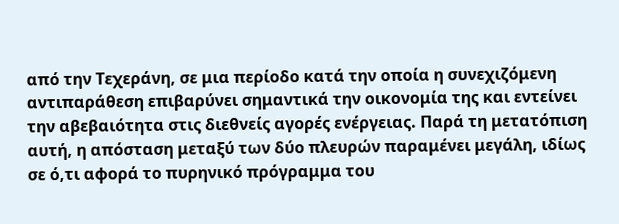από την Τεχεράνη, σε μια περίοδο κατά την οποία η συνεχιζόμενη αντιπαράθεση επιβαρύνει σημαντικά την οικονομία της και εντείνει την αβεβαιότητα στις διεθνείς αγορές ενέργειας. Παρά τη μετατόπιση αυτή, η απόσταση μεταξύ των δύο πλευρών παραμένει μεγάλη, ιδίως σε ό,τι αφορά το πυρηνικό πρόγραμμα του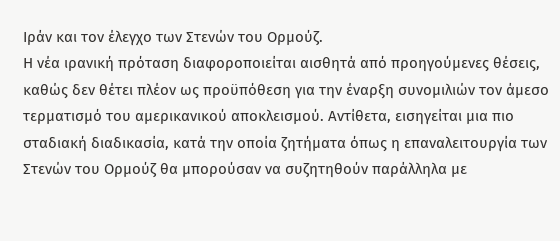Ιράν και τον έλεγχο των Στενών του Ορμούζ.
Η νέα ιρανική πρόταση διαφοροποιείται αισθητά από προηγούμενες θέσεις, καθώς δεν θέτει πλέον ως προϋπόθεση για την έναρξη συνομιλιών τον άμεσο τερματισμό του αμερικανικού αποκλεισμού. Αντίθετα, εισηγείται μια πιο σταδιακή διαδικασία, κατά την οποία ζητήματα όπως η επαναλειτουργία των Στενών του Ορμούζ θα μπορούσαν να συζητηθούν παράλληλα με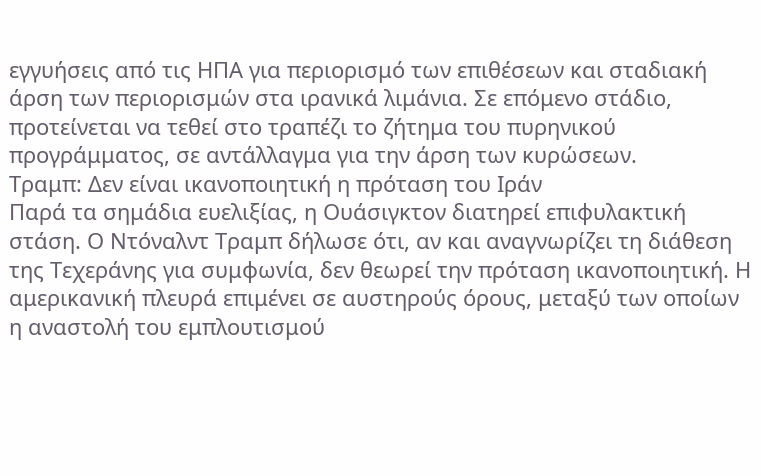εγγυήσεις από τις ΗΠΑ για περιορισμό των επιθέσεων και σταδιακή άρση των περιορισμών στα ιρανικά λιμάνια. Σε επόμενο στάδιο, προτείνεται να τεθεί στο τραπέζι το ζήτημα του πυρηνικού προγράμματος, σε αντάλλαγμα για την άρση των κυρώσεων.
Τραμπ: Δεν είναι ικανοποιητική η πρόταση του Ιράν
Παρά τα σημάδια ευελιξίας, η Ουάσιγκτον διατηρεί επιφυλακτική στάση. Ο Ντόναλντ Τραμπ δήλωσε ότι, αν και αναγνωρίζει τη διάθεση της Τεχεράνης για συμφωνία, δεν θεωρεί την πρόταση ικανοποιητική. Η αμερικανική πλευρά επιμένει σε αυστηρούς όρους, μεταξύ των οποίων η αναστολή του εμπλουτισμού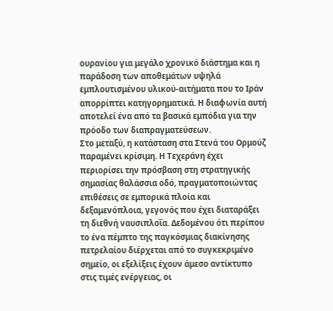ουρανίου για μεγάλο χρονικό διάστημα και η παράδοση των αποθεμάτων υψηλά εμπλουτισμένου υλικού-αιτήματα που το Ιράν απορρίπτει κατηγορηματικά. Η διαφωνία αυτή αποτελεί ένα από τα βασικά εμπόδια για την πρόοδο των διαπραγματεύσεων.
Στο μεταξύ, η κατάσταση στα Στενά του Ορμούζ παραμένει κρίσιμη. Η Τεχεράνη έχει περιορίσει την πρόσβαση στη στρατηγικής σημασίας θαλάσσια οδό, πραγματοποιώντας επιθέσεις σε εμπορικά πλοία και δεξαμενόπλοια, γεγονός που έχει διαταράξει τη διεθνή ναυσιπλοΐα. Δεδομένου ότι περίπου το ένα πέμπτο της παγκόσμιας διακίνησης πετρελαίου διέρχεται από το συγκεκριμένο σημείο, οι εξελίξεις έχουν άμεσο αντίκτυπο στις τιμές ενέργειας, οι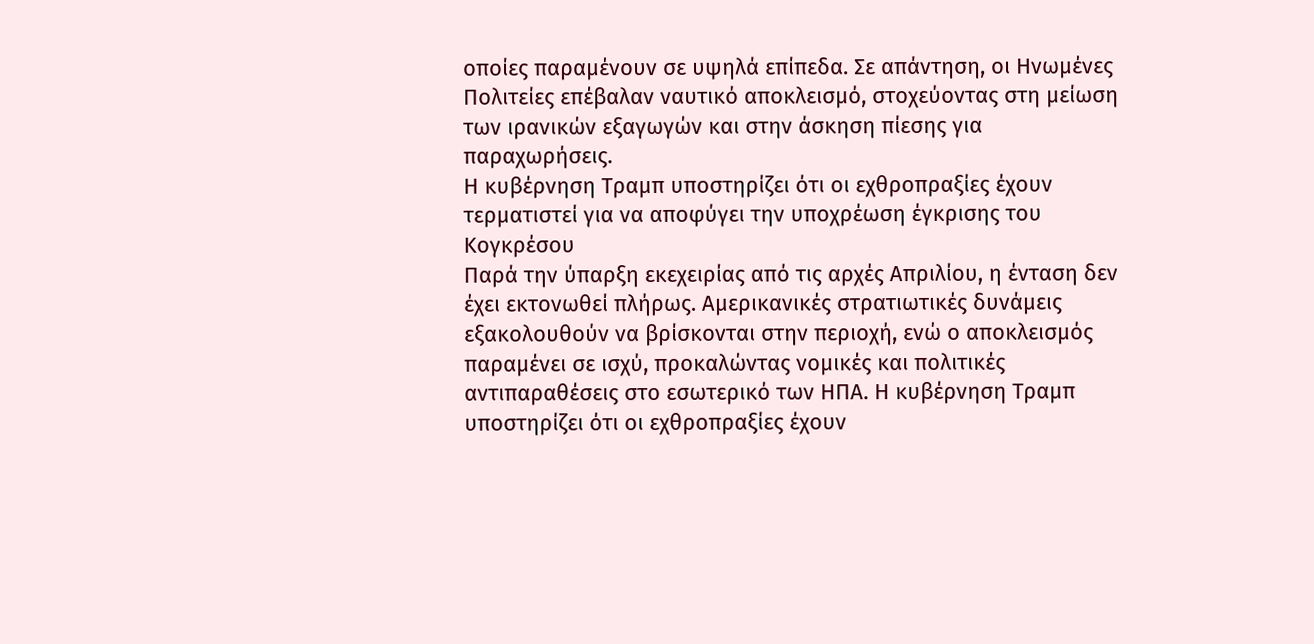οποίες παραμένουν σε υψηλά επίπεδα. Σε απάντηση, οι Ηνωμένες Πολιτείες επέβαλαν ναυτικό αποκλεισμό, στοχεύοντας στη μείωση των ιρανικών εξαγωγών και στην άσκηση πίεσης για παραχωρήσεις.
Η κυβέρνηση Τραμπ υποστηρίζει ότι οι εχθροπραξίες έχουν τερματιστεί για να αποφύγει την υποχρέωση έγκρισης του Κογκρέσου
Παρά την ύπαρξη εκεχειρίας από τις αρχές Απριλίου, η ένταση δεν έχει εκτονωθεί πλήρως. Αμερικανικές στρατιωτικές δυνάμεις εξακολουθούν να βρίσκονται στην περιοχή, ενώ ο αποκλεισμός παραμένει σε ισχύ, προκαλώντας νομικές και πολιτικές αντιπαραθέσεις στο εσωτερικό των ΗΠΑ. Η κυβέρνηση Τραμπ υποστηρίζει ότι οι εχθροπραξίες έχουν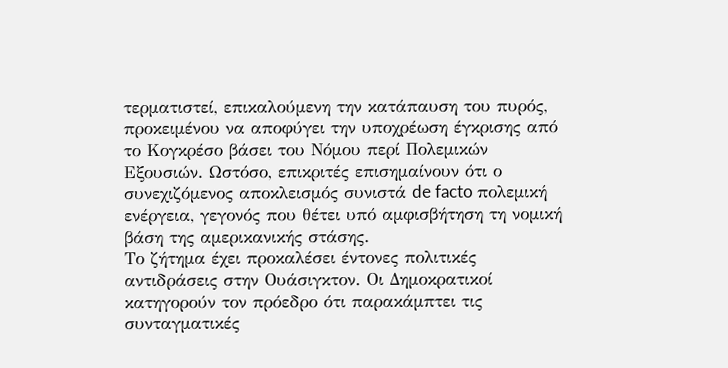τερματιστεί, επικαλούμενη την κατάπαυση του πυρός, προκειμένου να αποφύγει την υποχρέωση έγκρισης από το Κογκρέσο βάσει του Νόμου περί Πολεμικών Εξουσιών. Ωστόσο, επικριτές επισημαίνουν ότι ο συνεχιζόμενος αποκλεισμός συνιστά de facto πολεμική ενέργεια, γεγονός που θέτει υπό αμφισβήτηση τη νομική βάση της αμερικανικής στάσης.
Το ζήτημα έχει προκαλέσει έντονες πολιτικές αντιδράσεις στην Ουάσιγκτον. Οι Δημοκρατικοί κατηγορούν τον πρόεδρο ότι παρακάμπτει τις συνταγματικές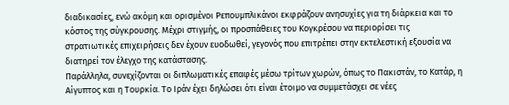διαδικασίες, ενώ ακόμη και ορισμένοι Ρεπουμπλικάνοι εκφράζουν ανησυχίες για τη διάρκεια και το κόστος της σύγκρουσης. Μέχρι στιγμής, οι προσπάθειες του Κογκρέσου να περιορίσει τις στρατιωτικές επιχειρήσεις δεν έχουν ευοδωθεί, γεγονός που επιτρέπει στην εκτελεστική εξουσία να διατηρεί τον έλεγχο της κατάστασης.
Παράλληλα, συνεχίζονται οι διπλωματικές επαφές μέσω τρίτων χωρών, όπως το Πακιστάν, το Κατάρ, η Αίγυπτος και η Τουρκία. Το Ιράν έχει δηλώσει ότι είναι έτοιμο να συμμετάσχει σε νέες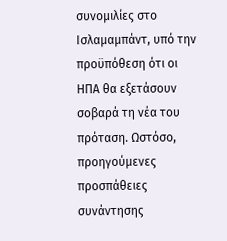συνομιλίες στο Ισλαμαμπάντ, υπό την προϋπόθεση ότι οι ΗΠΑ θα εξετάσουν σοβαρά τη νέα του πρόταση. Ωστόσο, προηγούμενες προσπάθειες συνάντησης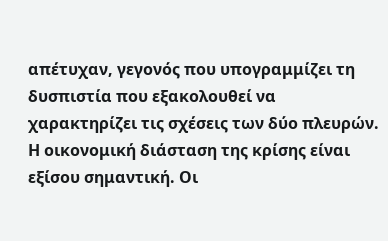απέτυχαν, γεγονός που υπογραμμίζει τη δυσπιστία που εξακολουθεί να χαρακτηρίζει τις σχέσεις των δύο πλευρών.
Η οικονομική διάσταση της κρίσης είναι εξίσου σημαντική. Οι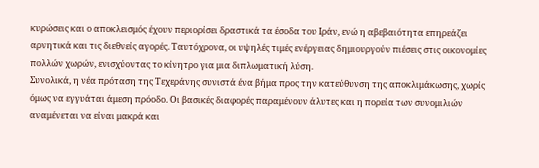κυρώσεις και ο αποκλεισμός έχουν περιορίσει δραστικά τα έσοδα του Ιράν, ενώ η αβεβαιότητα επηρεάζει αρνητικά και τις διεθνείς αγορές. Ταυτόχρονα, οι υψηλές τιμές ενέργειας δημιουργούν πιέσεις στις οικονομίες πολλών χωρών, ενισχύοντας το κίνητρο για μια διπλωματική λύση.
Συνολικά, η νέα πρόταση της Τεχεράνης συνιστά ένα βήμα προς την κατεύθυνση της αποκλιμάκωσης, χωρίς όμως να εγγυάται άμεση πρόοδο. Οι βασικές διαφορές παραμένουν άλυτες και η πορεία των συνομιλιών αναμένεται να είναι μακρά και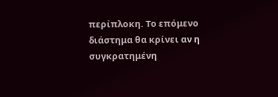περίπλοκη. Το επόμενο διάστημα θα κρίνει αν η συγκρατημένη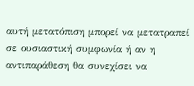αυτή μετατόπιση μπορεί να μετατραπεί σε ουσιαστική συμφωνία ή αν η αντιπαράθεση θα συνεχίσει να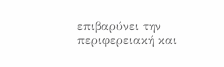επιβαρύνει την περιφερειακή και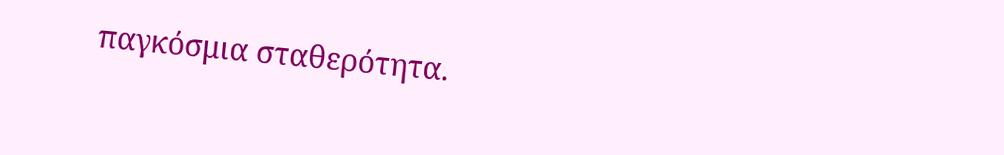παγκόσμια σταθερότητα.